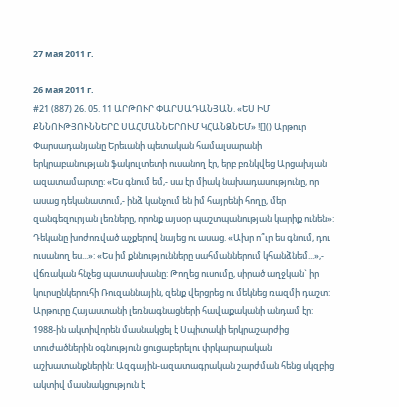27 мая 2011 г.

26 мая 2011 г.
#21 (887) 26. 05. 11 ԱՐԹՈՒՐ ՓԱՐՍԱԴԱՆՅԱՆ. «ԵՍ ԻՄ ՔՆՆՈՒԹՅՈՒՆՆԵՐԸ ՍԱՀՄԱՆՆԵՐՈՒՄ ԿՀԱՆՁՆԵՄ» ![]() Արթուր Փարսադանյանը Երեւանի պետական համալսարանի երկրաբանության ֆակուլտետի ուսանող էր, երբ բռնկվեց Արցախյան ազատամարտը: «Ես գնում եմ,- սա էր միակ նախադասությունը, որ ասաց դեկանատում,- ինձ կանչում են իմ հայրենի հողը, մեր զանգեզուրյան լեռները, որոնք այսօր պաշտպանության կարիք ունեն»: Դեկանը խոժոռված աչքերով նայեց ու ասաց. «Ախր ո՞ւր ես գնում, դու ուսանող ես...»: «Ես իմ քննությունները սահմաններում կհանձնեմ...»,- վճռական հնչեց պատասխանը: Թողեց ուսումը, սիրած աղջկան` իր կուրսընկերուհի Ռուզաննային, զենք վերցրեց ու մեկնեց ռազմի դաշտ: Արթուրը Հայաստանի լեռնագնացների հավաքականի անդամ էր: 1988-ին ակտիվորեն մասնակցել է Սպիտակի երկրաշարժից տուժածներին օգնություն ցուցաբերելու փրկարարական աշխատանքներին: Ազգային-ազատագրական շարժման հենց սկզբից ակտիվ մասնակցություն է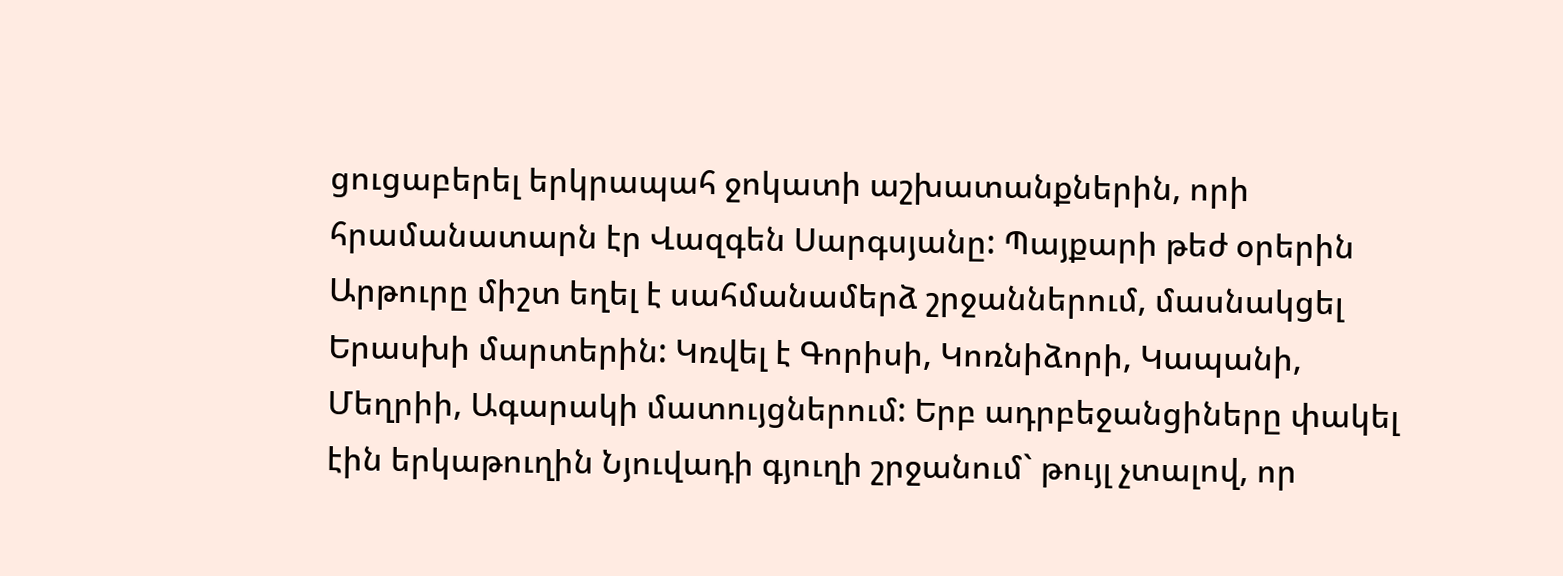ցուցաբերել երկրապահ ջոկատի աշխատանքներին, որի հրամանատարն էր Վազգեն Սարգսյանը: Պայքարի թեժ օրերին Արթուրը միշտ եղել է սահմանամերձ շրջաններում, մասնակցել Երասխի մարտերին: Կռվել է Գորիսի, Կոռնիձորի, Կապանի, Մեղրիի, Ագարակի մատույցներում: Երբ ադրբեջանցիները փակել էին երկաթուղին Նյուվադի գյուղի շրջանում` թույլ չտալով, որ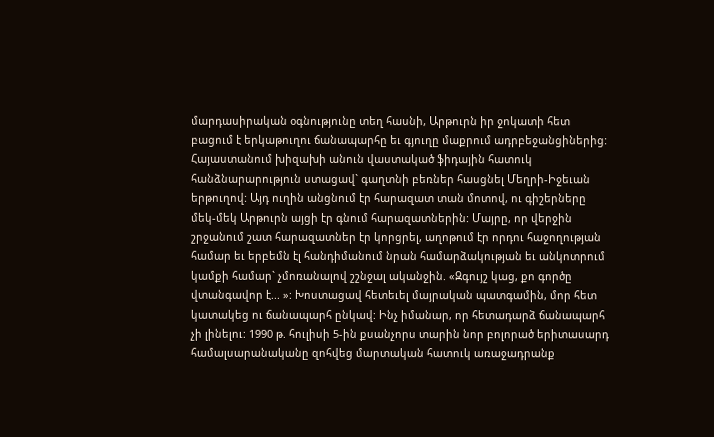մարդասիրական օգնությունը տեղ հասնի, Արթուրն իր ջոկատի հետ բացում է երկաթուղու ճանապարհը եւ գյուղը մաքրում ադրբեջանցիներից: Հայաստանում խիզախի անուն վաստակած ֆիդային հատուկ հանձնարարություն ստացավ` գաղտնի բեռներ հասցնել Մեղրի-Իջեւան երթուղով: Այդ ուղին անցնում էր հարազատ տան մոտով, ու գիշերները մեկ-մեկ Արթուրն այցի էր գնում հարազատներին: Մայրը, որ վերջին շրջանում շատ հարազատներ էր կորցրել, աղոթում էր որդու հաջողության համար եւ երբեմն էլ հանդիմանում նրան համարձակության եւ անկոտրում կամքի համար` չմոռանալով շշնջալ ականջին. «Զգույշ կաց, քո գործը վտանգավոր է... »: Խոստացավ հետեւել մայրական պատգամին, մոր հետ կատակեց ու ճանապարհ ընկավ: Ինչ իմանար, որ հետադարձ ճանապարհ չի լինելու: 1990 թ. հուլիսի 5-ին քսանչորս տարին նոր բոլորած երիտասարդ համալսարանականը զոհվեց մարտական հատուկ առաջադրանք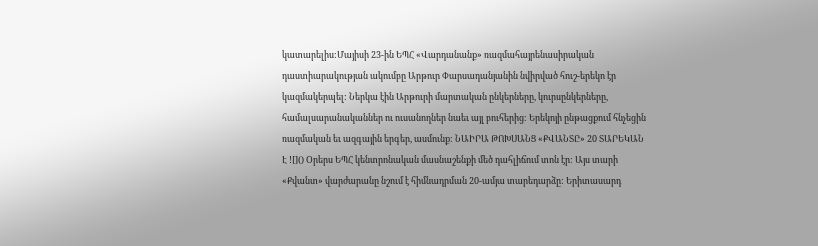կատարելիս:Մայիսի 23-ին ԵՊՀ «Վարդանանք» ռազմահայրենասիրական դաստիարակության ակումբը Արթուր Փարսադանյանին նվիրված հուշ-երեկո էր կազմակերպել: Ներկա էին Արթուրի մարտական ընկերները, կուրսընկերները, համալսարանականներ ու ուսանողներ նաեւ այլ բուհերից: Երեկոյի ընթացքում հնչեցին ռազմական եւ ազգային երգեր, ասմունք: ՆԱԻՐԱ ԹՈԽՍԱՆՑ «ՔՎԱՆՏԸ» 20 ՏԱՐԵԿԱՆ Է ![]() Օրերս ԵՊՀ կենտրոնական մասնաշենքի մեծ դահլիճում տոն էր: Այս տարի «Քվանտ» վարժարանը նշում է հիմնադրման 20-ամյա տարեդարձը: Երիտասարդ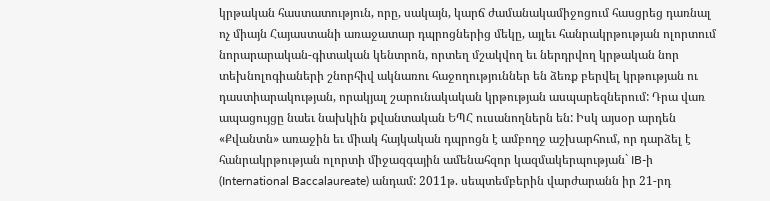կրթական հաստատություն, որը, սակայն, կարճ ժամանակամիջոցում հասցրեց դառնալ ոչ միայն Հայաստանի առաջատար դպրոցներից մեկը, այլեւ հանրակրթության ոլորտում նորարարական-գիտական կենտրոն, որտեղ մշակվող եւ ներդրվող կրթական նոր տեխնոլոգիաների շնորհիվ ակնառու հաջողություններ են ձեռք բերվել կրթության ու դաստիարակության, որակյալ շարունակական կրթության ասպարեզներում: Դրա վառ ապացույցը նաեւ նախկին քվանտական ԵՊՀ ուսանողներն են: Իսկ այսօր արդեն «Քվանտն» առաջին եւ միակ հայկական դպրոցն է ամբողջ աշխարհում, որ դարձել է հանրակրթության ոլորտի միջազգային ամենահզոր կազմակերպության` IB-ի (International Baccalaureate) անդամ: 2011թ. սեպտեմբերին վարժարանն իր 21-րդ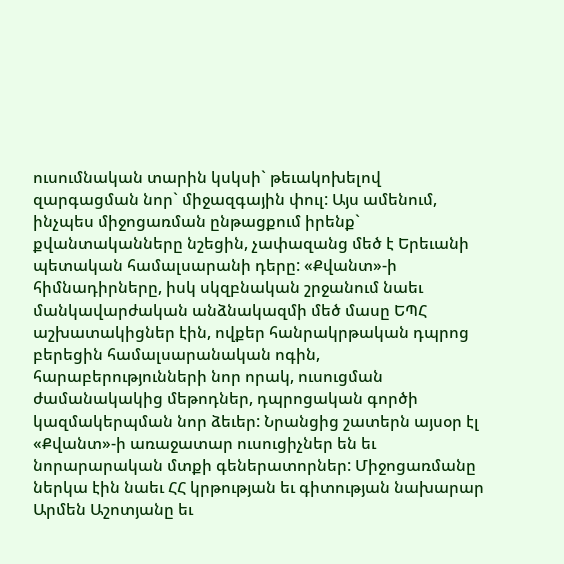ուսումնական տարին կսկսի` թեւակոխելով զարգացման նոր` միջազգային փուլ: Այս ամենում, ինչպես միջոցառման ընթացքում իրենք` քվանտականները նշեցին, չափազանց մեծ է Երեւանի պետական համալսարանի դերը: «Քվանտ»-ի հիմնադիրները, իսկ սկզբնական շրջանում նաեւ մանկավարժական անձնակազմի մեծ մասը ԵՊՀ աշխատակիցներ էին, ովքեր հանրակրթական դպրոց բերեցին համալսարանական ոգին, հարաբերությունների նոր որակ, ուսուցման ժամանակակից մեթոդներ, դպրոցական գործի կազմակերպման նոր ձեւեր: Նրանցից շատերն այսօր էլ «Քվանտ»-ի առաջատար ուսուցիչներ են եւ նորարարական մտքի գեներատորներ: Միջոցառմանը ներկա էին նաեւ ՀՀ կրթության եւ գիտության նախարար Արմեն Աշոտյանը եւ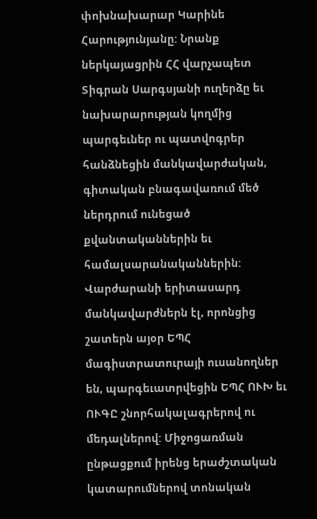փոխնախարար Կարինե Հարությունյանը: Նրանք ներկայացրին ՀՀ վարչապետ Տիգրան Սարգսյանի ուղերձը եւ նախարարության կողմից պարգեւներ ու պատվոգրեր հանձնեցին մանկավարժական, գիտական բնագավառում մեծ ներդրում ունեցած քվանտականներին եւ համալսարանականներին: Վարժարանի երիտասարդ մանկավարժներն էլ, որոնցից շատերն այօր ԵՊՀ մագիստրատուրայի ուսանողներ են, պարգեւատրվեցին ԵՊՀ ՈՒԽ եւ ՈՒԳԸ շնորհակալագրերով ու մեդալներով: Միջոցառման ընթացքում իրենց երաժշտական կատարումներով տոնական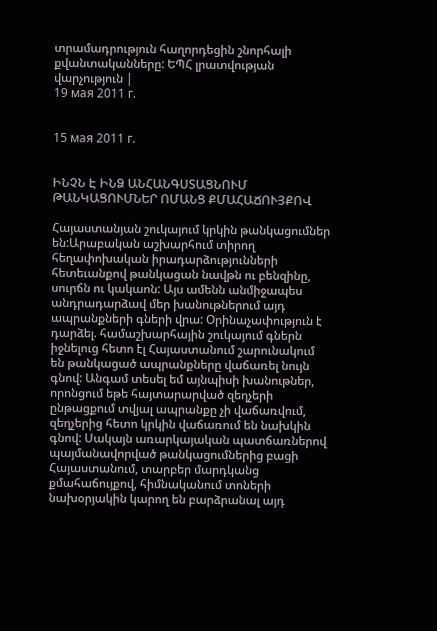տրամադրություն հաղորդեցին շնորհալի քվանտականները: ԵՊՀ լրատվության վարչություն |
19 мая 2011 г.


15 мая 2011 г.


ԻՆՉՆ Է ԻՆՁ ԱՆՀԱՆԳՍՏԱՑՆՈՒՄ
ԹԱՆԿԱՑՈՒՄՆԵՐ ՈՄԱՆՑ ՔՄԱՀԱՃՈՒՅՔՈՎ

Հայաստանյան շուկայում կրկին թանկացումներ են:Արաբական աշխարհում տիրող հեղափոխական իրադարձությունների հետեւանքով թանկացան նավթն ու բենզինը, սուրճն ու կակաոն: Այս ամենն անմիջապես անդրադարձավ մեր խանութներում այդ ապրանքների գների վրա: Օրինաչափություն է դարձել. համաշխարհային շուկայում գներն իջնելուց հետո էլ Հայաստանում շարունակում են թանկացած ապրանքները վաճառել նույն գնով: Անգամ տեսել եմ այնպիսի խանութներ, որոնցում եթե հայտարարված զեղչերի ընթացքում տվյալ ապրանքը չի վաճառվում, զեղչերից հետո կրկին վաճառում են նախկին գնով: Սակայն առարկայական պատճառներով պայմանավորված թանկացումներից բացի Հայաստանում, տարբեր մարդկանց քմահաճույքով, հիմնականում տոների նախօրյակին կարող են բարձրանալ այդ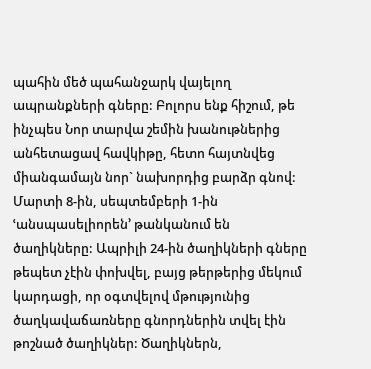պահին մեծ պահանջարկ վայելող ապրանքների գները: Բոլորս ենք հիշում, թե ինչպես Նոր տարվա շեմին խանութներից անհետացավ հավկիթը, հետո հայտնվեց միանգամայն նոր` նախորդից բարձր գնով: Մարտի 8-ին, սեպտեմբերի 1-ին ՙանսպասելիորեն՚ թանկանում են ծաղիկները: Ապրիլի 24-ին ծաղիկների գները թեպետ չէին փոխվել, բայց թերթերից մեկում կարդացի, որ օգտվելով մթությունից ծաղկավաճառները գնորդներին տվել էին թոշնած ծաղիկներ: Ծաղիկներն,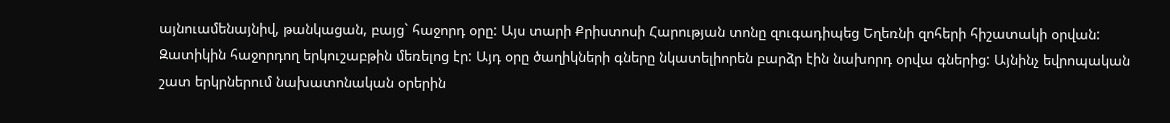այնուամենայնիվ, թանկացան, բայց` հաջորդ օրը: Այս տարի Քրիստոսի Հարության տոնը զուգադիպեց Եղեռնի զոհերի հիշատակի օրվան: Զատիկին հաջորդող երկուշաբթին մեռելոց էր: Այդ օրը ծաղիկների գները նկատելիորեն բարձր էին նախորդ օրվա գներից: Այնինչ եվրոպական շատ երկրներում նախատոնական օրերին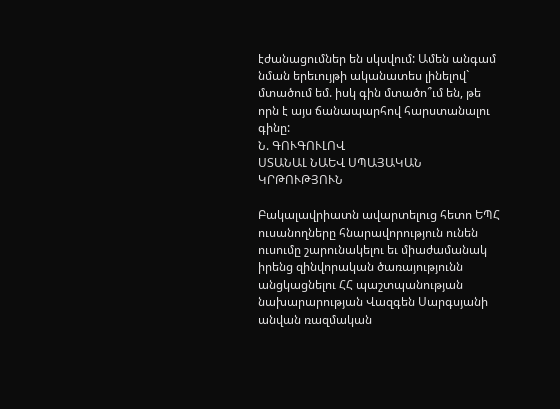էժանացումներ են սկսվում: Ամեն անգամ նման երեւույթի ականատես լինելով` մտածում եմ. իսկ գին մտածո՞ւմ են, թե որն է այս ճանապարհով հարստանալու գինը:
Ն. ԳՈՒԳՈՒԼՈՎ
ՍՏԱՆԱԼ ՆԱԵՎ ՍՊԱՅԱԿԱՆ ԿՐԹՈՒԹՅՈՒՆ

Բակալավրիատն ավարտելուց հետո ԵՊՀ ուսանողները հնարավորություն ունեն ուսումը շարունակելու եւ միաժամանակ իրենց զինվորական ծառայությունն անցկացնելու ՀՀ պաշտպանության նախարարության Վազգեն Սարգսյանի անվան ռազմական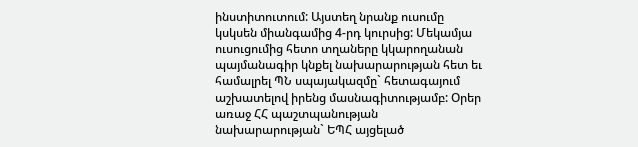ինստիտուտում: Այստեղ նրանք ուսումը կսկսեն միանգամից 4-րդ կուրսից: Մեկամյա ուսուցումից հետո տղաները կկարողանան պայմանագիր կնքել նախարարության հետ եւ համալրել ՊՆ սպայակազմը` հետագայում աշխատելով իրենց մասնագիտությամբ: Օրեր առաջ ՀՀ պաշտպանության նախարարության` ԵՊՀ այցելած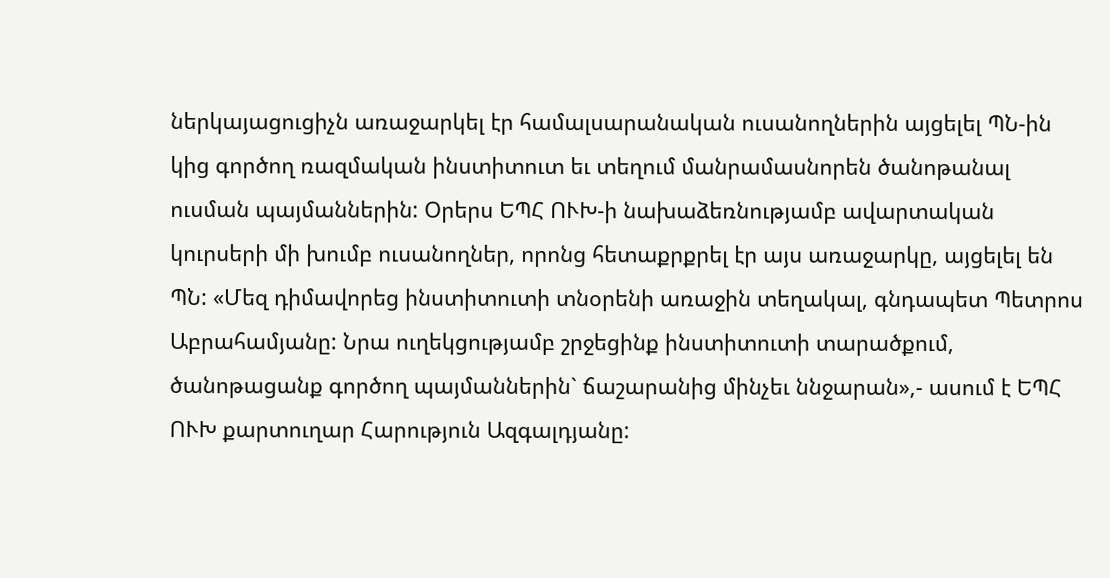ներկայացուցիչն առաջարկել էր համալսարանական ուսանողներին այցելել ՊՆ-ին կից գործող ռազմական ինստիտուտ եւ տեղում մանրամասնորեն ծանոթանալ ուսման պայմաններին: Օրերս ԵՊՀ ՈՒԽ-ի նախաձեռնությամբ ավարտական կուրսերի մի խումբ ուսանողներ, որոնց հետաքրքրել էր այս առաջարկը, այցելել են ՊՆ: «Մեզ դիմավորեց ինստիտուտի տնօրենի առաջին տեղակալ, գնդապետ Պետրոս Աբրահամյանը: Նրա ուղեկցությամբ շրջեցինք ինստիտուտի տարածքում, ծանոթացանք գործող պայմաններին` ճաշարանից մինչեւ ննջարան»,- ասում է ԵՊՀ ՈՒԽ քարտուղար Հարություն Ազգալդյանը: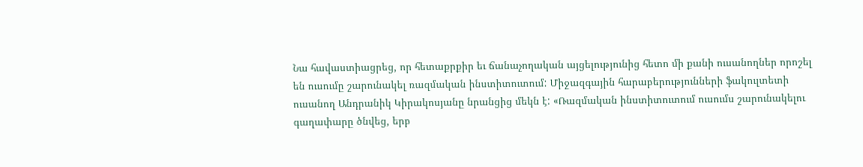Նա հավաստիացրեց, որ հետաքրքիր եւ ճանաչողական այցելությունից հետո մի քանի ուսանողներ որոշել են ուսումը շարունակել ռազմական ինստիտուտում: Միջազգային հարաբերությունների ֆակուլտետի ուսանող Անդրանիկ Կիրակոսյանը նրանցից մեկն է: «Ռազմական ինստիտուտում ուսումս շարունակելու գաղափարը ծնվեց, երբ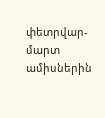փետրվար-մարտ ամիսներին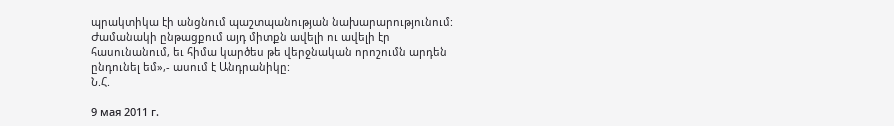պրակտիկա էի անցնում պաշտպանության նախարարությունում: Ժամանակի ընթացքում այդ միտքն ավելի ու ավելի էր հասունանում, եւ հիմա կարծես թե վերջնական որոշումն արդեն ընդունել եմ»,- ասում է Անդրանիկը:
Ն.Հ.

9 мая 2011 г.